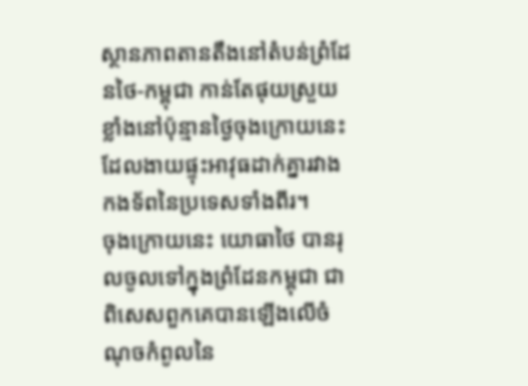ស្ថានភាពតានតឹងនៅតំបន់ព្រំដែនថៃ-កម្ពុជា កាន់តែផុយស្រួយខ្លាំងនៅប៉ុន្មានថ្ងៃចុងក្រោយនេះ ដែលងាយផ្ទុះអាវុធដាក់គ្នារវាងកងទ័ពនៃប្រទេសទាំងពីរ។
ចុងក្រោយនេះ យោធាថៃ បានរុលចូលទៅក្នុងព្រំដែនកម្ពុជា ជាពិសេសពួកគេបានឡើងលើចំណុចកំពូលនៃ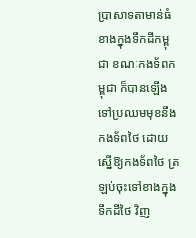ប្រាសាទតាមាន់ធំខាងក្នុងទឹកដីកម្ពុជា ខណៈកងទ័ពកម្ពុជា ក៏បានឡើងទៅប្រឈមមុខនឹងកងទ័ពថៃ ដោយស្នើឱ្យកងទ័ពថៃ ត្រឡប់ចុះទៅខាងក្នុងទឹកដីថៃ វិញ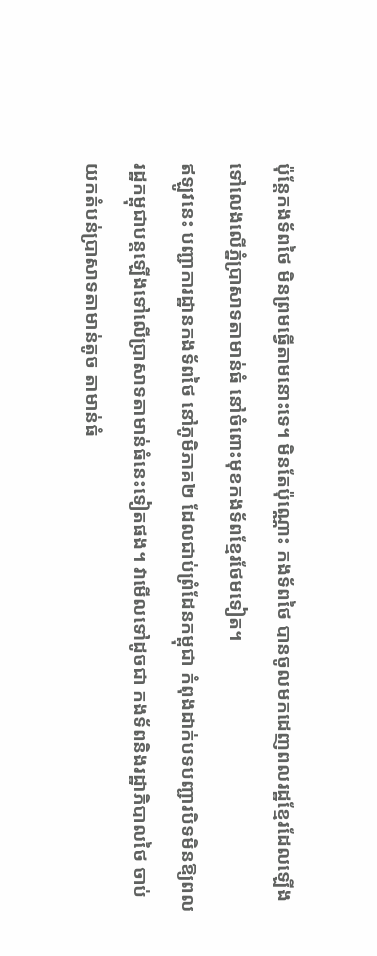ប៉ុន្តែកងទ័ពថៃ មិនព្រមធ្វើតាមនោះទេ។ មិនតែប៉ុណ្ណោះ កងទ័ពថៃ បានចូលមកដេញពលរដ្ឋខ្មែរដែលឡើងទៅលេងលើភ្នំប្រាសាទតាមាន់ធំ នៅចំពោះមុខកងទ័ពខ្មែរថែមទៀត។
ឥឡូវនេះ បញ្ជាការដ្ឋានកងទ័ពថៃ នៅភូមិភាគ២ ដែលជាប់ព្រំដែនកម្ពុជា កំពុងដាក់បទបញ្ជារបិទមិនឱ្យពលរដ្ឋកម្ពុជាបន្តឡើងទៅលើប្រាសាទតាមាន់ធំនេះទៀតផង។ វាមើលទៅដូចជា កងទ័ពនិងរដ្ឋាភិបាលថៃ ចាប់យកតំបន់ប្រាសាទតាមាន់តូច តាមាន់ធំ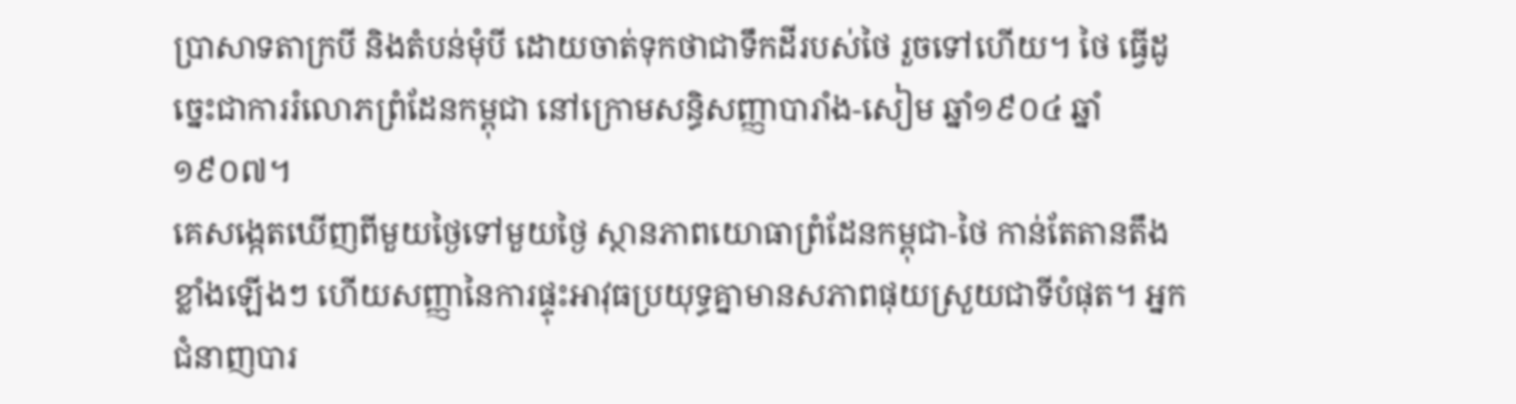ប្រាសាទតាក្របី និងតំបន់មុំបី ដោយចាត់ទុកថាជាទឹកដីរបស់ថៃ រួចទៅហើយ។ ថៃ ធ្វើដូច្នេះជាការរំលោភព្រំដែនកម្ពុជា នៅក្រោមសន្ធិសញ្ញាបារាំង-សៀម ឆ្នាំ១៩០៤ ឆ្នាំ១៩០៧។
គេសង្កេតឃើញពីមួយថ្ងៃទៅមួយថ្ងៃ ស្ថានភាពយោធាព្រំដែនកម្ពុជា-ថៃ កាន់តែតានតឹងខ្លាំងឡើងៗ ហើយសញ្ញានៃការផ្ទុះអាវុធប្រយុទ្ធគ្នាមានសភាពផុយស្រួយជាទីបំផុត។ អ្នកជំនាញបារ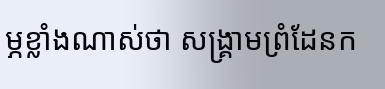ម្ភខ្លាំងណាស់ថា សង្គ្រាមព្រំដែនក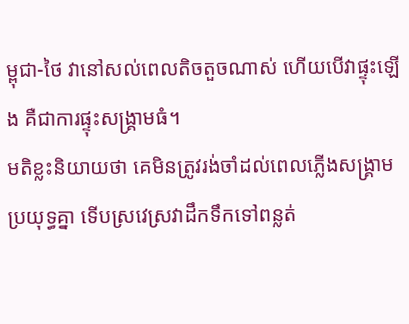ម្ពុជា-ថៃ វានៅសល់ពេលតិចតួចណាស់ ហើយបើវាផ្ទុះឡើង គឺជាការផ្ទុះសង្គ្រាមធំ។
មតិខ្លះនិយាយថា គេមិនត្រូវរង់ចាំដល់ពេលភ្លើងសង្គ្រាមប្រយុទ្ធគ្នា ទើបស្រវេស្រវាដឹកទឹកទៅពន្លត់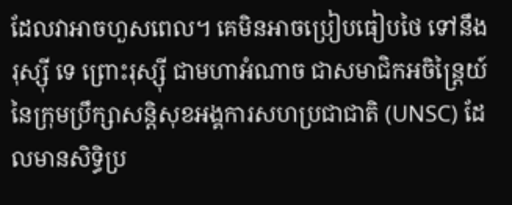ដែលវាអាចហួសពេល។ គេមិនអាចប្រៀបធៀបថៃ ទៅនឹងរុស្ស៊ី ទេ ព្រោះរុស្ស៊ី ជាមហាអំណាច ជាសមាជិកអចិន្ត្រៃយ៍នៃក្រុមប្រឹក្សាសន្តិសុខអង្គការសហប្រជាជាតិ (UNSC) ដែលមានសិទ្ធិប្រ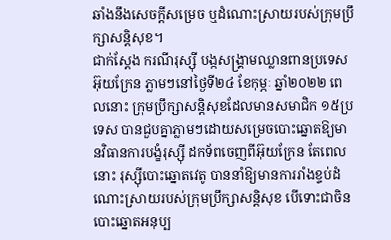ឆាំងនឹងសេចក្ដីសម្រេច ឬដំណោះស្រាយរបស់ក្រុមប្រឹក្សាសន្តិសុខ។
ជាក់ស្ដែង ករណីរុស្ស៊ី បង្កសង្គ្រាមឈ្លានពានប្រទេសអ៊ុយក្រែន ភ្លាមៗនៅថ្ងៃទី២៤ ខែកុម្ភៈ ឆ្នាំ២០២២ ពេលនោះ ក្រុមប្រឹក្សាសន្តិសុខដែលមានសមាជិក ១៥ប្រទេស បានជួបគ្នាភ្លាមៗដោយសម្រេចបោះឆ្នោតឱ្យមានវិធានការបង្ខំរុស្ស៊ី ដកទ័ពចេញពីអ៊ុយក្រែន តែពេលនោះ រុស្ស៊ីបោះឆ្នោតវេតូ បាននាំឱ្យមានការរាំងខ្ទប់ដំណោះស្រាយរបស់ក្រុមប្រឹក្សាសន្តិសុខ បើទោះជាចិន បោះឆ្នោតអនុប្ប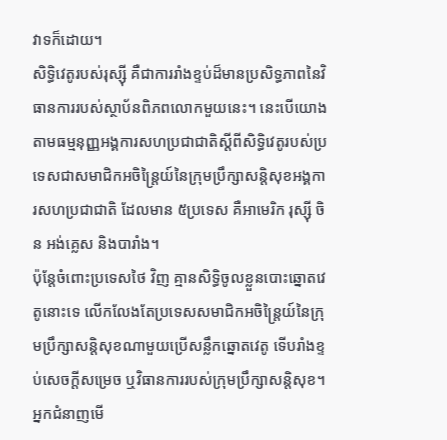វាទក៏ដោយ។
សិទ្ធិវេតូរបស់រុស្ស៊ី គឺជាការរាំងខ្ទប់ដ៏មានប្រសិទ្ធភាពនៃវិធានការរបស់ស្ថាប័នពិភពលោកមួយនេះ។ នេះបើយោងតាមធម្មនុញ្ញអង្គការសហប្រជាជាតិស្ដីពីសិទ្ធិវេតូរបស់ប្រទេសជាសមាជិកអចិន្ត្រៃយ៍នៃក្រុមប្រឹក្សាសន្តិសុខអង្គការសហប្រជាជាតិ ដែលមាន ៥ប្រទេស គឺអាមេរិក រុស្ស៊ី ចិន អង់គ្លេស និងបារាំង។
ប៉ុន្តែចំពោះប្រទេសថៃ វិញ គ្មានសិទ្ធិចូលខ្លួនបោះឆ្នោតវេតូនោះទេ លើកលែងតែប្រទេសសមាជិកអចិន្ត្រៃយ៍នៃក្រុមប្រឹក្សាសន្តិសុខណាមួយប្រើសន្លឹកឆ្នោតវេតូ ទើបរាំងខ្ទប់សេចក្ដីសម្រេច ឬវិធានការរបស់ក្រុមប្រឹក្សាសន្តិសុខ។
អ្នកជំនាញមើ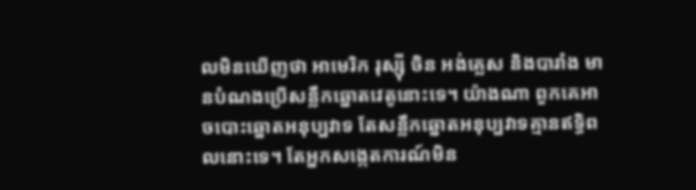លមិនឃើញថា អាមេរិក រុស្ស៊ី ចិន អង់គ្លេស និងបារាំង មានបំណងប្រើសន្លឹកឆ្នោតវេតូនោះទេ។ យ៉ាងណា ពួកគេអាចបោះឆ្នោតអនុប្បវាទ តែសន្លឹកឆ្នោតអនុប្បវាទគ្មានឥទ្ធិពលនោះទេ។ តែអ្នកសង្កេតការណ៍មិន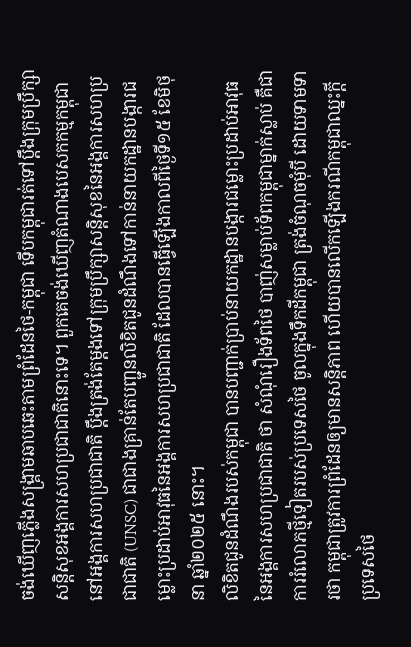ចង់ឃើញភ្លើងសង្គ្រាមឆាបឆេះតាមព្រំដែនថៃ-កម្ពុជា ទើបកម្ពុជារត់ទៅប្ដឹងក្រុមប្រឹក្សាសន្តិសុខអង្គការសហប្រជាជាតិនោះទេ។ ពួកគេចង់ឃើញតំណាងបេសកកម្មកម្ពុជានៅអង្គការសហប្រជាជាតិ ប្ដឹងត្រង់តែម្ដងទៅក្រុមប្រឹក្សាសន្តិសុខនៃអង្គការសហប្រជាជាតិ (UNSC) ជាជាងគ្រាន់តែបញ្ជូនលិខិតជូនដំណឹងទៅកាន់នាយកដ្ឋានបង្ការជម្លោះប្រដាប់អាវុធនៃអង្គការសហប្រជាជាតិ ដែលបានធ្វើឡើងកាលពីថ្ងៃទី១៥ ខែមិថុនា ឆ្នាំ២០២៥ នោះ។
លិខិតជូនដំណឹងរបស់កម្ពុជា បានបញ្ជាក់ប្រាប់នាយកដ្ឋានបង្ការជម្លោះប្រដាប់អាវុធនៃអង្គការសហប្រជាជាតិ ថា សំណុំរឿងទ័ពថៃ បាញ់សម្លាប់ទ័ពកម្ពុជាម្នាក់ស្លាប់ គឺជាការរំលោភថ្មីទៀតរបស់ប្រទេសថៃ ចូលក្នុងទឹកដីកម្ពុជា ត្រង់ចំណុចមុំបី ដោយទាមទារថា កម្ពុជាត្រូវការព្រំដែនឲ្យមានសន្តិភាព ហើយបានលើកឡើងករណីកម្ពុជាឈ្នះក្ដីប្រទេសថៃ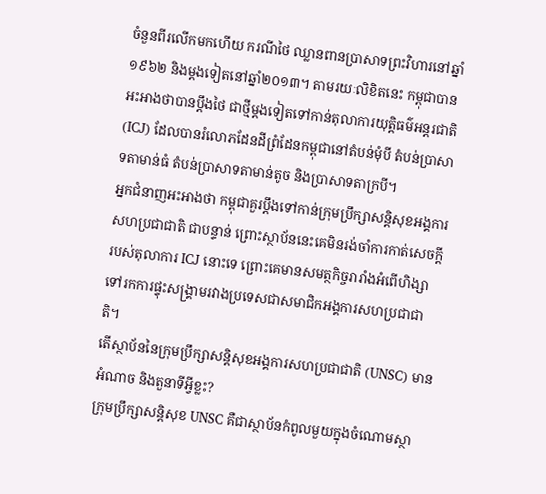ចំនួនពីរលើកមកហើយ ករណីថៃ ឈ្លានពានប្រាសាទព្រះវិហារនៅឆ្នាំ១៩៦២ និងម្ដងទៀតនៅឆ្នាំ២០១៣។ តាមរយៈលិខិតនេះ កម្ពុជាបានអះអាងថាបានប្ដឹងថៃ ជាថ្មីម្ដងទៀតទៅកាន់តុលាការយុត្តិធម៌អន្តរជាតិ (ICJ) ដែលបានរំលោភដែនដីព្រំដែនកម្ពុជានៅតំបន់មុំបី តំបន់ប្រាសាទតាមាន់ធំ តំបន់ប្រាសាទតាមាន់តូច និងប្រាសាទតាក្របី។
អ្នកជំនាញអះអាងថា កម្ពុជាគួរប្ដឹងទៅកាន់ក្រុមប្រឹក្សាសន្តិសុខអង្គការសហប្រជាជាតិ ជាបន្ទាន់ ព្រោះស្ថាប័ននេះគេមិនរង់ចាំការកាត់សេចក្ដីរបស់តុលាការ ICJ នោះទេ ព្រោះគេមានសមត្ថកិច្ចរារាំងអំពើហិង្សាទៅរកការផ្ទុះសង្គ្រាមរវាងប្រទេសជាសមាជិកអង្គការសហប្រជាជាតិ។
តើស្ថាប័ននៃក្រុមប្រឹក្សាសន្តិសុខអង្គការសហប្រជាជាតិ (UNSC) មានអំណាច និងតួនាទីអ្វីខ្លះ?
ក្រុមប្រឹក្សាសន្តិសុខ UNSC គឺជាស្ថាប័នកំពូលមួយក្នុងចំណោមស្ថា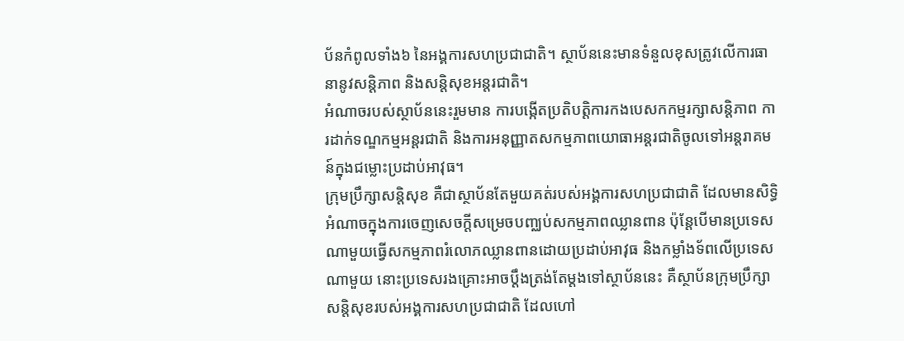ប័នកំពូលទាំង៦ នៃអង្គការសហប្រជាជាតិ។ ស្ថាប័ននេះមានទំនួលខុសត្រូវលើការធានានូវសន្តិភាព និងសន្តិសុខអន្តរជាតិ។
អំណាចរបស់ស្ថាប័ននេះរួមមាន ការបង្កើតប្រតិបត្តិការកងបេសកកម្មរក្សាសន្តិភាព ការដាក់ទណ្ឌកម្មអន្តរជាតិ និងការអនុញ្ញាតសកម្មភាពយោធាអន្តរជាតិចូលទៅអន្តរាគមន៍ក្នុងជម្លោះប្រដាប់អាវុធ។
ក្រុមប្រឹក្សាសន្តិសុខ គឺជាស្ថាប័នតែមួយគត់របស់អង្គការសហប្រជាជាតិ ដែលមានសិទ្ធិអំណាចក្នុងការចេញសេចក្តីសម្រេចបញ្ឈប់សកម្មភាពឈ្លានពាន ប៉ុន្តែបើមានប្រទេសណាមួយធ្វើសកម្មភាពរំលោភឈ្លានពានដោយប្រដាប់អាវុធ និងកម្លាំងទ័ពលើប្រទេសណាមួយ នោះប្រទេសរងគ្រោះអាចប្ដឹងត្រង់តែម្ដងទៅស្ថាប័ននេះ គឺស្ថាប័នក្រុមប្រឹក្សាសន្តិសុខរបស់អង្គការសហប្រជាជាតិ ដែលហៅ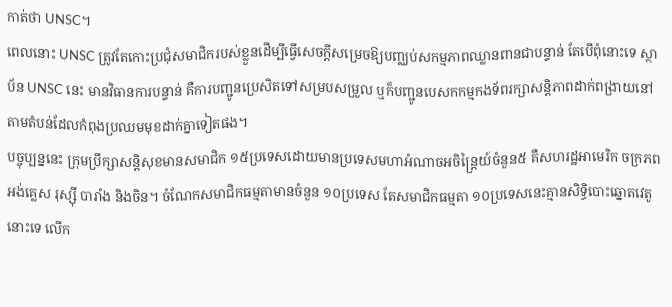កាត់ថា UNSC។
ពេលនោះ UNSC ត្រូវតែកោះប្រជុំសមាជិករបស់ខ្លួនដើម្បីធ្វើសេចក្ដីសម្រេចឱ្យបញ្ឈប់សកម្មភាពឈ្លានពានជាបន្ទាន់ តែបើពុំនោះទេ ស្ថាប័ន UNSC នេះ មានវិធានការបន្ទាន់ គឺការបញ្ជូនប្រេសិតទៅសម្របសម្រួល ឬក៏បញ្ជូនបេសកកម្មកងទ័ពរក្សាសន្តិភាពដាក់ពង្រាយនៅតាមតំបន់ដែលកំពុងប្រឈមមុខដាក់គ្នាទៀតផង។
បច្ចុប្បន្ននេះ ក្រុមប្រឹក្សាសន្តិសុខមានសមាជិក ១៥ប្រទេសដោយមានប្រទេសមហាអំណាចអចិន្ត្រៃយ៍ចំនួន៥ គឺសហរដ្ឋអាមេរិក ចក្រភពអង់គ្លេស រុស្ស៊ី បារាំង និងចិន។ ចំណែកសមាជិកធម្មតាមានចំនួន ១០ប្រទេស តែសមាជិកធម្មតា ១០ប្រទេសនេះគ្មានសិទ្ធិបោះឆ្នោតវេតូនោះទេ លើក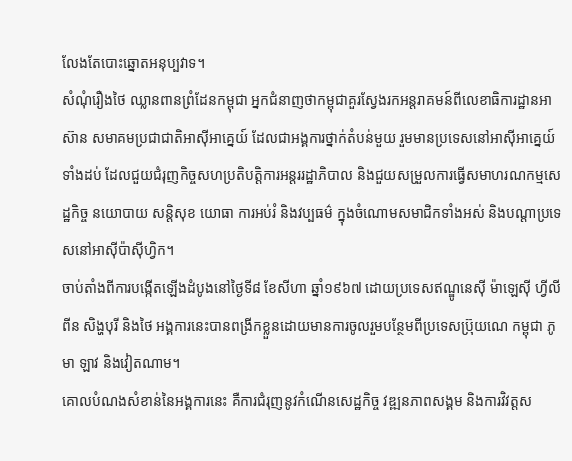លែងតែបោះឆ្នោតអនុប្បវាទ។
សំណុំរឿងថៃ ឈ្លានពានព្រំដែនកម្ពុជា អ្នកជំនាញថាកម្ពុជាគួរស្វែងរកអន្តរាគមន៍ពីលេខាធិការដ្ឋានអាស៊ាន សមាគមប្រជាជាតិអាស៊ីអាគ្នេយ៍ ដែលជាអង្គការថ្នាក់តំបន់មួយ រួមមានប្រទេសនៅអាស៊ីអាគ្នេយ៍ទាំងដប់ ដែលជួយជំរុញកិច្ចសហប្រតិបត្តិការអន្តររដ្ឋាភិបាល និងជួយសម្រួលការធ្វើសមាហរណកម្មសេដ្ឋកិច្ច នយោបាយ សន្តិសុខ យោធា ការអប់រំ និងវប្បធម៌ ក្នុងចំណោមសមាជិកទាំងអស់ និងបណ្តាប្រទេសនៅអាស៊ីប៉ាស៊ីហ្វិក។
ចាប់តាំងពីការបង្កើតឡើងដំបូងនៅថ្ងៃទី៨ ខែសីហា ឆ្នាំ១៩៦៧ ដោយប្រទេសឥណ្ឌូនេស៊ី ម៉ាឡេស៊ី ហ្វីលីពីន សិង្ហបុរី និងថៃ អង្គការនេះបានពង្រីកខ្លួនដោយមានការចូលរួមបន្ថែមពីប្រទេសប្រ៊ុយណេ កម្ពុជា ភូមា ឡាវ និងវៀតណាម។
គោលបំណងសំខាន់នៃអង្គការនេះ គឺការជំរុញនូវកំណើនសេដ្ឋកិច្ច វឌ្ឍនភាពសង្គម និងការវិវត្តស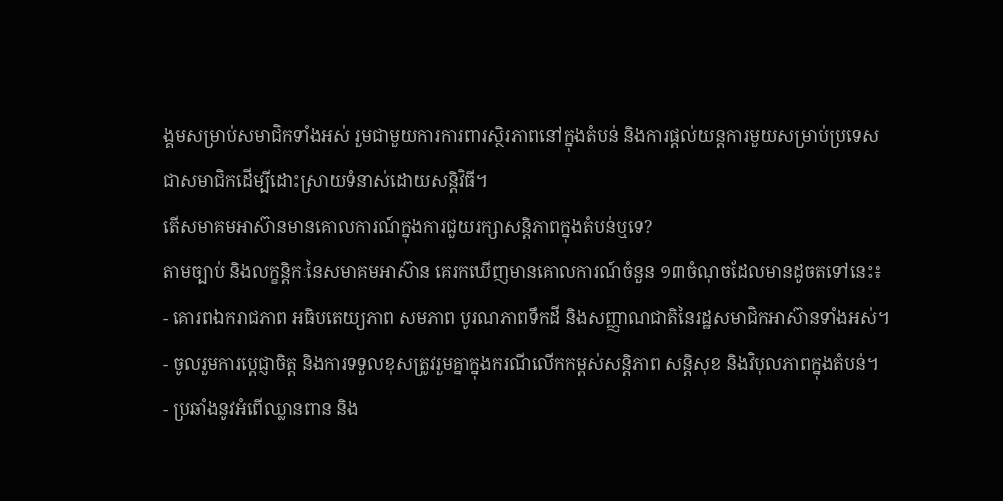ង្គមសម្រាប់សមាជិកទាំងអស់ រួមជាមួយការការពារស្ថិរភាពនៅក្នុងតំបន់ និងការផ្ដល់យន្តការមួយសម្រាប់ប្រទេសជាសមាជិកដើម្បីដោះស្រាយទំនាស់ដោយសន្តិវិធី។
តើសមាគមអាស៊ានមានគោលការណ៍ក្នុងការជួយរក្សាសន្តិភាពក្នុងតំបន់ឬទេ?
តាមច្បាប់ និងលក្ខន្តិកៈនៃសមាគមអាស៊ាន គេរកឃើញមានគោលការណ៍ចំនួន ១៣ចំណុចដែលមានដូចតទៅនេះ៖
- គោរពឯករាជភាព អធិបតេយ្យភាព សមភាព បូរណភាពទឹកដី និងសញ្ញាណជាតិនៃរដ្ឋសមាជិកអាស៊ានទាំងអស់។
- ចូលរួមការប្ដេជ្ញាចិត្ត និងការទទួលខុសត្រូវរួមគ្នាក្នុងករណីលើកកម្ពស់សន្តិភាព សន្តិសុខ និងវិបុលភាពក្នុងតំបន់។
- ប្រឆាំងនូវអំពើឈ្លានពាន និង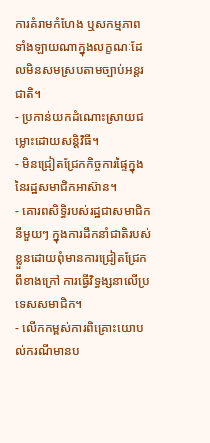ការគំរាមកំហែង ឬសកម្មភាពទាំងឡាយណាក្នុងលក្ខណៈដែលមិនសមស្របតាមច្បាប់អន្តរជាតិ។
- ប្រកាន់យកដំណោះស្រាយជម្លោះដោយសន្តិវិធី។
- មិនជ្រៀតជ្រែកកិច្ចការផ្ទៃក្នុងនៃរដ្ឋសមាជិកអាស៊ាន។
- គោរពសិទ្ធិរបស់រដ្ឋជាសមាជិកនីមួយៗ ក្នុងការដឹកនាំជាតិរបស់ខ្លួនដោយពុំមានការជ្រៀតជ្រែកពីខាងក្រៅ ការធ្វើវិទ្ធង្សនាលើប្រទេសសមាជិក។
- លើកកម្ពស់ការពិគ្រោះយោបល់ករណីមានប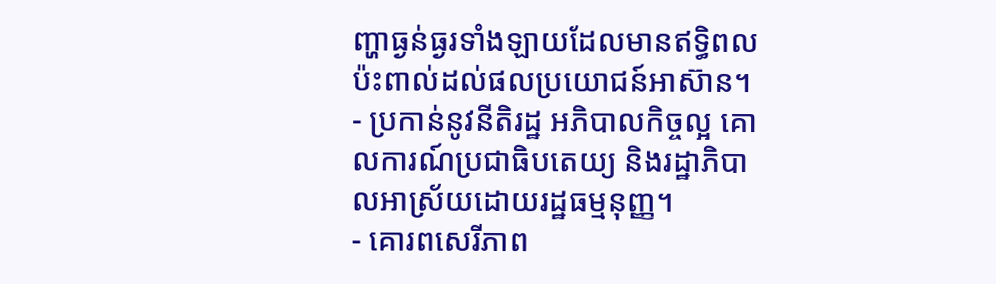ញ្ហាធ្ងន់ធ្ងរទាំងឡាយដែលមានឥទ្ធិពលប៉ះពាល់ដល់ផលប្រយោជន៍អាស៊ាន។
- ប្រកាន់នូវនីតិរដ្ឋ អភិបាលកិច្ចល្អ គោលការណ៍ប្រជាធិបតេយ្យ និងរដ្ឋាភិបាលអាស្រ័យដោយរដ្ឋធម្មនុញ្ញ។
- គោរពសេរីភាព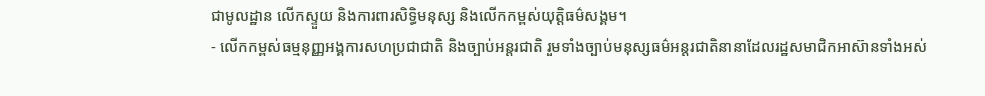ជាមូលដ្ឋាន លើកស្ទួយ និងការពារសិទ្ធិមនុស្ស និងលើកកម្ពស់យុត្តិធម៌សង្គម។
- លើកកម្ពស់ធម្មនុញ្ញអង្គការសហប្រជាជាតិ និងច្បាប់អន្តរជាតិ រួមទាំងច្បាប់មនុស្សធម៌អន្តរជាតិនានាដែលរដ្ឋសមាជិកអាស៊ានទាំងអស់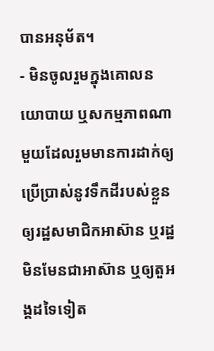បានអនុម័ត។
- មិនចូលរួមក្នុងគោលនយោបាយ ឬសកម្មភាពណាមួយដែលរួមមានការដាក់ឲ្យប្រើប្រាស់នូវទឹកដីរបស់ខ្លួនឲ្យរដ្ឋសមាជិកអាស៊ាន ឬរដ្ឋមិនមែនជាអាស៊ាន ឬឲ្យតួអង្គដទៃទៀត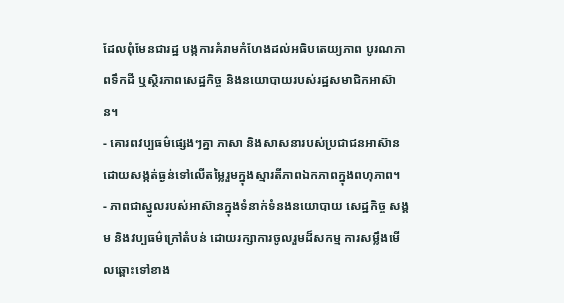ដែលពុំមែនជារដ្ឋ បង្កការគំរាមកំហែងដល់អធិបតេយ្យភាព បូរណភាពទឹកដី ឬស្ថិរភាពសេដ្ឋកិច្ច និងនយោបាយរបស់រដ្ឋសមាជិកអាស៊ាន។
- គោរពវប្បធម៌ផ្សេងៗគ្នា ភាសា និងសាសនារបស់ប្រជាជនអាស៊ាន ដោយសង្កត់ធ្ងន់ទៅលើតម្លៃរួមក្នុងស្មារតីភាពឯកភាពក្នុងពហុភាព។
- ភាពជាស្នូលរបស់អាស៊ានក្នុងទំនាក់ទំនងនយោបាយ សេដ្ឋកិច្ច សង្គម និងវប្បធម៌ក្រៅតំបន់ ដោយរក្សាការចូលរួមដ៏សកម្ម ការសម្លឹងមើលឆ្ពោះទៅខាង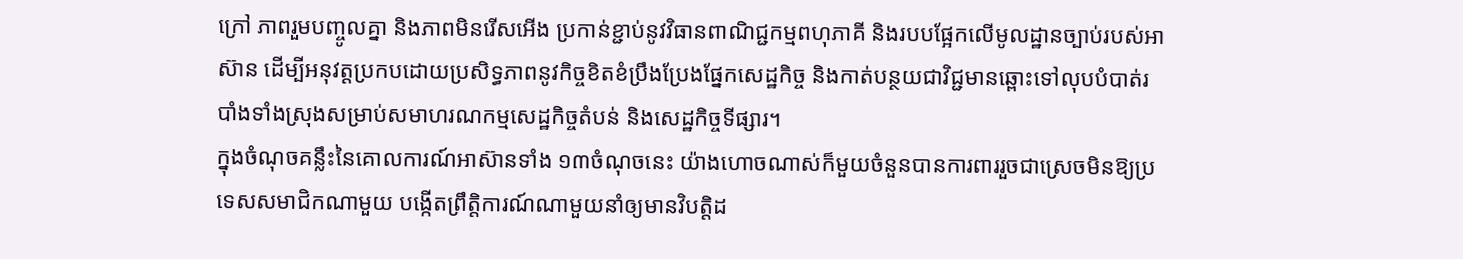ក្រៅ ភាពរួមបញ្ចូលគ្នា និងភាពមិនរើសអើង ប្រកាន់ខ្ជាប់នូវវិធានពាណិជ្ជកម្មពហុភាគី និងរបបផ្អែកលើមូលដ្ឋានច្បាប់របស់អាស៊ាន ដើម្បីអនុវត្តប្រកបដោយប្រសិទ្ធភាពនូវកិច្ចខិតខំប្រឹងប្រែងផ្នែកសេដ្ឋកិច្ច និងកាត់បន្ថយជាវិជ្ជមានឆ្ពោះទៅលុបបំបាត់របាំងទាំងស្រុងសម្រាប់សមាហរណកម្មសេដ្ឋកិច្ចតំបន់ និងសេដ្ឋកិច្ចទីផ្សារ។
ក្នុងចំណុចគន្លឹះនៃគោលការណ៍អាស៊ានទាំង ១៣ចំណុចនេះ យ៉ាងហោចណាស់ក៏មួយចំនួនបានការពាររួចជាស្រេចមិនឱ្យប្រទេសសមាជិកណាមួយ បង្កើតព្រឹត្តិការណ៍ណាមួយនាំឲ្យមានវិបត្តិដ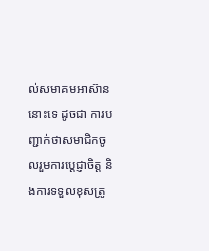ល់សមាគមអាស៊ាននោះទេ ដូចជា ការបញ្ជាក់ថាសមាជិកចូលរួមការប្ដេជ្ញាចិត្ត និងការទទួលខុសត្រូ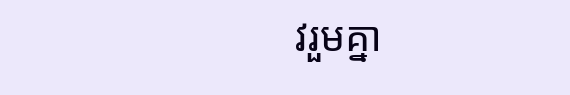វរួមគ្នា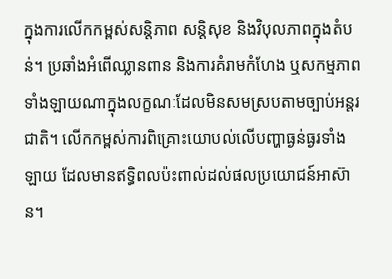ក្នុងការលើកកម្ពស់សន្តិភាព សន្តិសុខ និងវិបុលភាពក្នុងតំបន់។ ប្រឆាំងអំពើឈ្លានពាន និងការគំរាមកំហែង ឬសកម្មភាពទាំងឡាយណាក្នុងលក្ខណៈដែលមិនសមស្របតាមច្បាប់អន្តរជាតិ។ លើកកម្ពស់ការពិគ្រោះយោបល់លើបញ្ហាធ្ងន់ធ្ងរទាំងឡាយ ដែលមានឥទ្ធិពលប៉ះពាល់ដល់ផលប្រយោជន៍អាស៊ាន។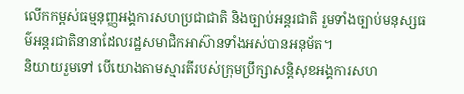លើកកម្ពស់ធម្មនុញ្ញអង្គការសហប្រជាជាតិ និងច្បាប់អន្តរជាតិ រួមទាំងច្បាប់មនុស្សធម៌អន្តរជាតិនានាដែលរដ្ឋសមាជិកអាស៊ានទាំងអស់បានអនុម័ត។
និយាយរួមទៅ បើយោងតាមស្មារតីរបស់ក្រុមប្រឹក្សាសន្តិសុខអង្គការសហ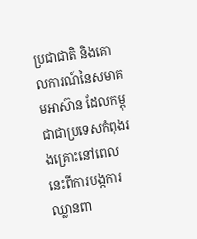ប្រជាជាតិ និងគោលការណ៍នៃសមាគមអាស៊ាន ដែលកម្ពុជាជាប្រទេសកំពុងរងគ្រោះនៅពេលនេះពីការបង្កការឈ្លានពា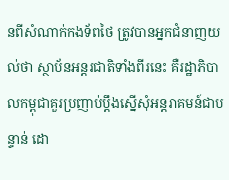នពីសំណាក់កងទ័ពថៃ ត្រូវបានអ្នកជំនាញយល់ថា ស្ថាប័នអន្តរជាតិទាំងពីរនេះ គឺរដ្ឋាភិបាលកម្ពុជាគួរប្រញាប់ប្ដឹងស្នើសុំអន្តរាគមន៍ជាបន្ទាន់ ដោ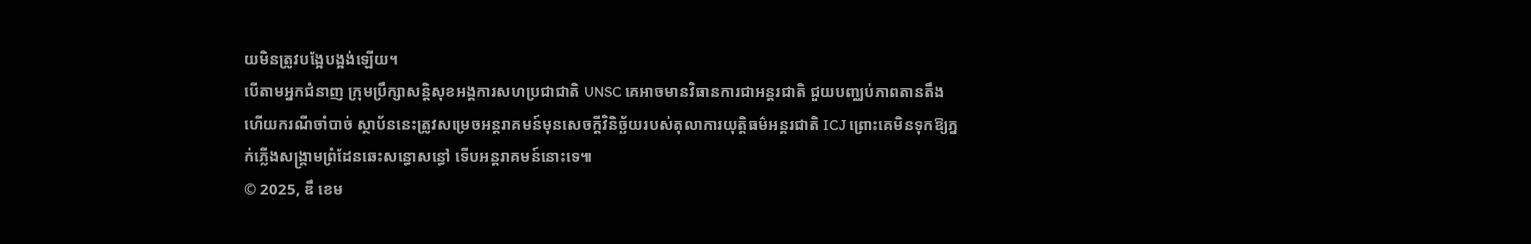យមិនត្រូវបង្អែបង្អង់ឡើយ។
បើតាមអ្នកជំនាញ ក្រុមប្រឹក្សាសន្តិសុខអង្គការសហប្រជាជាតិ UNSC គេអាចមានវិធានការជាអន្តរជាតិ ជួយបញ្ឈប់ភាពតានតឹង ហើយករណីចាំបាច់ ស្ថាប័ននេះត្រូវសម្រេចអន្តរាគមន៍មុនសេចក្ដីវិនិច្ឆ័យរបស់តុលាការយុត្តិធម៌អន្តរជាតិ ICJ ព្រោះគេមិនទុកឱ្យភ្នក់ភ្លើងសង្គ្រាមព្រំដែនឆេះសន្ធោសន្ធៅ ទើបអន្តរាគមន៍នោះទេ៕
© 2025, ឌឹ ខេម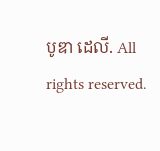បូឌា ដេលី. All rights reserved.